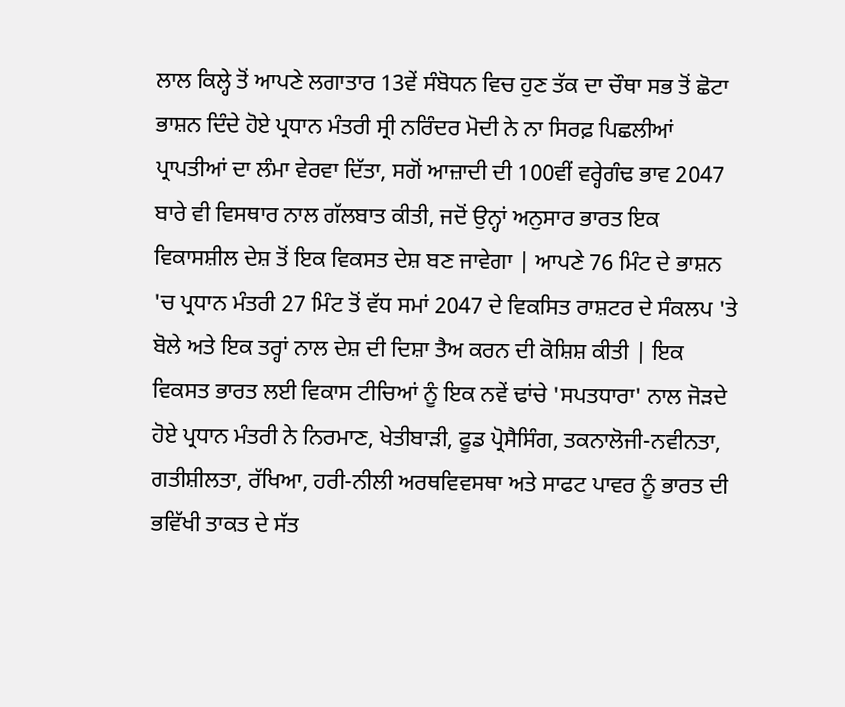ਲਾਲ ਕਿਲ੍ਹੇ ਤੋਂ ਆਪਣੇ ਲਗਾਤਾਰ 13ਵੇਂ ਸੰਬੋਧਨ ਵਿਚ ਹੁਣ ਤੱਕ ਦਾ ਚੌਥਾ ਸਭ ਤੋਂ ਛੋਟਾ ਭਾਸ਼ਨ ਦਿੰਦੇ ਹੋਏ ਪ੍ਰਧਾਨ ਮੰਤਰੀ ਸ੍ਰੀ ਨਰਿੰਦਰ ਮੋਦੀ ਨੇ ਨਾ ਸਿਰਫ਼ ਪਿਛਲੀਆਂ ਪ੍ਰਾਪਤੀਆਂ ਦਾ ਲੰਮਾ ਵੇਰਵਾ ਦਿੱਤਾ, ਸਗੋਂ ਆਜ਼ਾਦੀ ਦੀ 100ਵੀਂ ਵਰ੍ਹੇਗੰਢ ਭਾਵ 2047 ਬਾਰੇ ਵੀ ਵਿਸਥਾਰ ਨਾਲ ਗੱਲਬਾਤ ਕੀਤੀ, ਜਦੋਂ ਉਨ੍ਹਾਂ ਅਨੁਸਾਰ ਭਾਰਤ ਇਕ ਵਿਕਾਸਸ਼ੀਲ ਦੇਸ਼ ਤੋਂ ਇਕ ਵਿਕਸਤ ਦੇਸ਼ ਬਣ ਜਾਵੇਗਾ | ਆਪਣੇ 76 ਮਿੰਟ ਦੇ ਭਾਸ਼ਨ 'ਚ ਪ੍ਰਧਾਨ ਮੰਤਰੀ 27 ਮਿੰਟ ਤੋਂ ਵੱਧ ਸਮਾਂ 2047 ਦੇ ਵਿਕਸਿਤ ਰਾਸ਼ਟਰ ਦੇ ਸੰਕਲਪ 'ਤੇ ਬੋਲੇ ਅਤੇ ਇਕ ਤਰ੍ਹਾਂ ਨਾਲ ਦੇਸ਼ ਦੀ ਦਿਸ਼ਾ ਤੈਅ ਕਰਨ ਦੀ ਕੋਸ਼ਿਸ਼ ਕੀਤੀ | ਇਕ ਵਿਕਸਤ ਭਾਰਤ ਲਈ ਵਿਕਾਸ ਟੀਚਿਆਂ ਨੂੰ ਇਕ ਨਵੇਂ ਢਾਂਚੇ 'ਸਪਤਧਾਰਾ' ਨਾਲ ਜੋੜਦੇ ਹੋਏ ਪ੍ਰਧਾਨ ਮੰਤਰੀ ਨੇ ਨਿਰਮਾਣ, ਖੇਤੀਬਾੜੀ, ਫੂਡ ਪ੍ਰੋਸੈਸਿੰਗ, ਤਕਨਾਲੋਜੀ-ਨਵੀਨਤਾ, ਗਤੀਸ਼ੀਲਤਾ, ਰੱਖਿਆ, ਹਰੀ-ਨੀਲੀ ਅਰਥਵਿਵਸਥਾ ਅਤੇ ਸਾਫਟ ਪਾਵਰ ਨੂੰ ਭਾਰਤ ਦੀ ਭਵਿੱਖੀ ਤਾਕਤ ਦੇ ਸੱਤ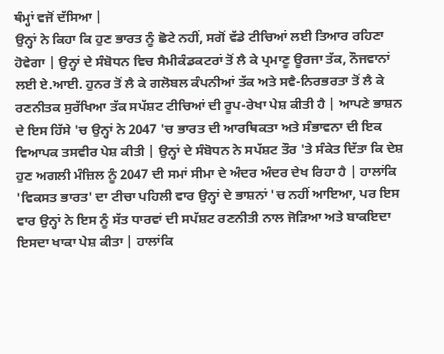ਥੰਮ੍ਹਾਂ ਵਜੋਂ ਦੱਸਿਆ |
ਉਨ੍ਹਾਂ ਨੇ ਕਿਹਾ ਕਿ ਹੁਣ ਭਾਰਤ ਨੂੰ ਛੋਟੇ ਨਹੀਂ, ਸਗੋਂ ਵੱਡੇ ਟੀਚਿਆਂ ਲਈ ਤਿਆਰ ਰਹਿਣਾ ਹੋਵੇਗਾ | ਉਨ੍ਹਾਂ ਦੇ ਸੰਬੋਧਨ ਵਿਚ ਸੈਮੀਕੰਡਕਟਰਾਂ ਤੋਂ ਲੈ ਕੇ ਪ੍ਰਮਾਣੂ ਊਰਜਾ ਤੱਕ, ਨੌਜਵਾਨਾਂ ਲਈ ਏ.ਆਈ. ਹੁਨਰ ਤੋਂ ਲੈ ਕੇ ਗਲੋਬਲ ਕੰਪਨੀਆਂ ਤੱਕ ਅਤੇ ਸਵੈ-ਨਿਰਭਰਤਾ ਤੋਂ ਲੈ ਕੇ ਰਣਨੀਤਕ ਸੁਰੱਖਿਆ ਤੱਕ ਸਪੱਸ਼ਟ ਟੀਚਿਆਂ ਦੀ ਰੂਪ-ਰੇਖਾ ਪੇਸ਼ ਕੀਤੀ ਹੈ | ਆਪਣੇ ਭਾਸ਼ਨ ਦੇ ਇਸ ਹਿੱਸੇ 'ਚ ਉਨ੍ਹਾਂ ਨੇ 2047 'ਚ ਭਾਰਤ ਦੀ ਆਰਥਿਕਤਾ ਅਤੇ ਸੰਭਾਵਨਾ ਦੀ ਇਕ ਵਿਆਪਕ ਤਸਵੀਰ ਪੇਸ਼ ਕੀਤੀ | ਉਨ੍ਹਾਂ ਦੇ ਸੰਬੋਧਨ ਨੇ ਸਪੱਸ਼ਟ ਤੌਰ 'ਤੇ ਸੰਕੇਤ ਦਿੱਤਾ ਕਿ ਦੇਸ਼ ਹੁਣ ਅਗਲੀ ਮੰਜ਼ਿਲ ਨੂੰ 2047 ਦੀ ਸਮਾਂ ਸੀਮਾ ਦੇ ਅੰਦਰ ਅੰਦਰ ਦੇਖ ਰਿਹਾ ਹੈ | ਹਾਲਾਂਕਿ 'ਵਿਕਸਤ ਭਾਰਤ' ਦਾ ਟੀਚਾ ਪਹਿਲੀ ਵਾਰ ਉਨ੍ਹਾਂ ਦੇ ਭਾਸ਼ਨਾਂ 'ਚ ਨਹੀਂ ਆਇਆ, ਪਰ ਇਸ ਵਾਰ ਉਨ੍ਹਾਂ ਨੇ ਇਸ ਨੂੰ ਸੱਤ ਧਾਰਵਾਂ ਦੀ ਸਪੱਸ਼ਟ ਰਣਨੀਤੀ ਨਾਲ ਜੋੜਿਆ ਅਤੇ ਬਾਕਇਦਾ ਇਸਦਾ ਖਾਕਾ ਪੇਸ਼ ਕੀਤਾ | ਹਾਲਾਂਕਿ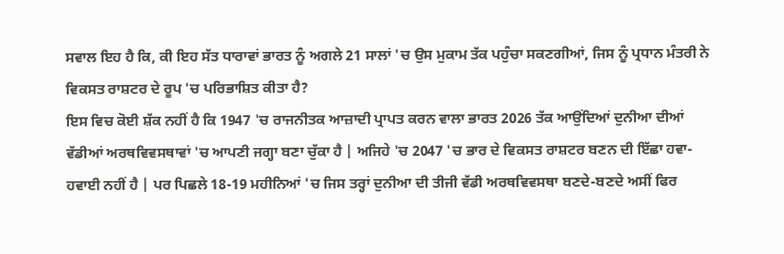ਸਵਾਲ ਇਹ ਹੈ ਕਿ, ਕੀ ਇਹ ਸੱਤ ਧਾਰਾਵਾਂ ਭਾਰਤ ਨੂੰ ਅਗਲੇ 21 ਸਾਲਾਂ 'ਚ ਉਸ ਮੁਕਾਮ ਤੱਕ ਪਹੁੰਚਾ ਸਕਣਗੀਆਂ, ਜਿਸ ਨੂੰ ਪ੍ਰਧਾਨ ਮੰਤਰੀ ਨੇ ਵਿਕਸਤ ਰਾਸ਼ਟਰ ਦੇ ਰੂਪ 'ਚ ਪਰਿਭਾਸ਼ਿਤ ਕੀਤਾ ਹੈ?
ਇਸ ਵਿਚ ਕੋਈ ਸ਼ੱਕ ਨਹੀਂ ਹੈ ਕਿ 1947 'ਚ ਰਾਜਨੀਤਕ ਆਜ਼ਾਦੀ ਪ੍ਰਾਪਤ ਕਰਨ ਵਾਲਾ ਭਾਰਤ 2026 ਤੱਕ ਆਉਂਦਿਆਂ ਦੁਨੀਆ ਦੀਆਂ ਵੱਡੀਆਂ ਅਰਥਵਿਵਸਥਾਵਾਂ 'ਚ ਆਪਣੀ ਜਗ੍ਹਾ ਬਣਾ ਚੁੱਕਾ ਹੈ | ਅਜਿਹੇ 'ਚ 2047 'ਚ ਭਾਰ ਦੇ ਵਿਕਸਤ ਰਾਸ਼ਟਰ ਬਣਨ ਦੀ ਇੱਛਾ ਹਵਾ-ਹਵਾਈ ਨਹੀਂ ਹੈ | ਪਰ ਪਿਛਲੇ 18-19 ਮਹੀਨਿਆਂ 'ਚ ਜਿਸ ਤਰ੍ਹਾਂ ਦੁਨੀਆ ਦੀ ਤੀਜੀ ਵੱਡੀ ਅਰਥਵਿਵਸਥਾ ਬਣਦੇ-ਬਣਦੇ ਅਸੀਂ ਫਿਰ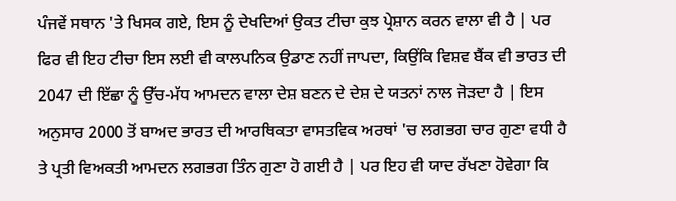ਪੰਜਵੇਂ ਸਥਾਨ 'ਤੇ ਖਿਸਕ ਗਏ, ਇਸ ਨੂੰ ਦੇਖਦਿਆਂ ਉਕਤ ਟੀਚਾ ਕੁਝ ਪ੍ਰੇਸ਼ਾਨ ਕਰਨ ਵਾਲਾ ਵੀ ਹੈ | ਪਰ ਫਿਰ ਵੀ ਇਹ ਟੀਚਾ ਇਸ ਲਈ ਵੀ ਕਾਲਪਨਿਕ ਉਡਾਣ ਨਹੀਂ ਜਾਪਦਾ, ਕਿਉਂਕਿ ਵਿਸ਼ਵ ਬੈਂਕ ਵੀ ਭਾਰਤ ਦੀ 2047 ਦੀ ਇੱਛਾ ਨੂੰ ਉੱਚ-ਮੱਧ ਆਮਦਨ ਵਾਲਾ ਦੇਸ਼ ਬਣਨ ਦੇ ਦੇਸ਼ ਦੇ ਯਤਨਾਂ ਨਾਲ ਜੋੜਦਾ ਹੈ | ਇਸ ਅਨੁਸਾਰ 2000 ਤੋਂ ਬਾਅਦ ਭਾਰਤ ਦੀ ਆਰਥਿਕਤਾ ਵਾਸਤਵਿਕ ਅਰਥਾਂ 'ਚ ਲਗਭਗ ਚਾਰ ਗੁਣਾ ਵਧੀ ਹੈ ਤੇ ਪ੍ਰਤੀ ਵਿਅਕਤੀ ਆਮਦਨ ਲਗਭਗ ਤਿੰਨ ਗੁਣਾ ਹੋ ਗਈ ਹੈ | ਪਰ ਇਹ ਵੀ ਯਾਦ ਰੱਖਣਾ ਹੋਵੇਗਾ ਕਿ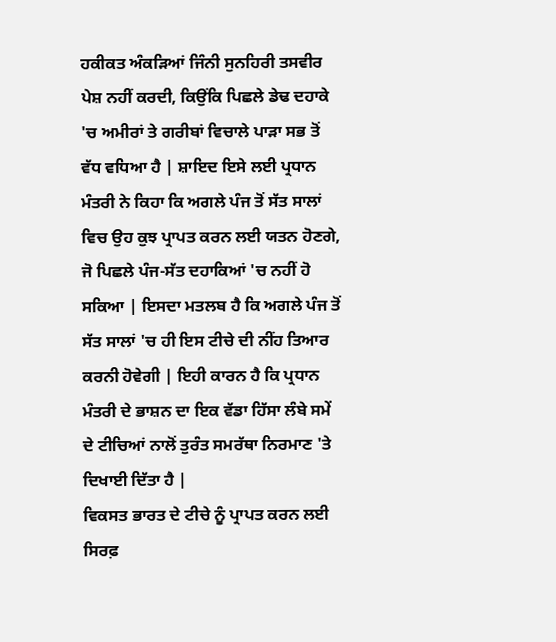ਹਕੀਕਤ ਅੰਕੜਿਆਂ ਜਿੰਨੀ ਸੁਨਹਿਰੀ ਤਸਵੀਰ ਪੇਸ਼ ਨਹੀਂ ਕਰਦੀ, ਕਿਉਂਕਿ ਪਿਛਲੇ ਡੇਢ ਦਹਾਕੇ 'ਚ ਅਮੀਰਾਂ ਤੇ ਗਰੀਬਾਂ ਵਿਚਾਲੇ ਪਾੜਾ ਸਭ ਤੋਂ ਵੱਧ ਵਧਿਆ ਹੈ | ਸ਼ਾਇਦ ਇਸੇ ਲਈ ਪ੍ਰਧਾਨ ਮੰਤਰੀ ਨੇ ਕਿਹਾ ਕਿ ਅਗਲੇ ਪੰਜ ਤੋਂ ਸੱਤ ਸਾਲਾਂ ਵਿਚ ਉਹ ਕੁਝ ਪ੍ਰਾਪਤ ਕਰਨ ਲਈ ਯਤਨ ਹੋਣਗੇ, ਜੋ ਪਿਛਲੇ ਪੰਜ-ਸੱਤ ਦਹਾਕਿਆਂ 'ਚ ਨਹੀਂ ਹੋ ਸਕਿਆ | ਇਸਦਾ ਮਤਲਬ ਹੈ ਕਿ ਅਗਲੇ ਪੰਜ ਤੋਂ ਸੱਤ ਸਾਲਾਂ 'ਚ ਹੀ ਇਸ ਟੀਚੇ ਦੀ ਨੀਂਹ ਤਿਆਰ ਕਰਨੀ ਹੋਵੇਗੀ | ਇਹੀ ਕਾਰਨ ਹੈ ਕਿ ਪ੍ਰਧਾਨ ਮੰਤਰੀ ਦੇ ਭਾਸ਼ਨ ਦਾ ਇਕ ਵੱਡਾ ਹਿੱਸਾ ਲੰਬੇ ਸਮੇਂ ਦੇ ਟੀਚਿਆਂ ਨਾਲੋਂ ਤੁਰੰਤ ਸਮਰੱਥਾ ਨਿਰਮਾਣ 'ਤੇ ਦਿਖਾਈ ਦਿੱਤਾ ਹੈ |
ਵਿਕਸਤ ਭਾਰਤ ਦੇ ਟੀਚੇ ਨੂੰ ਪ੍ਰਾਪਤ ਕਰਨ ਲਈ ਸਿਰਫ਼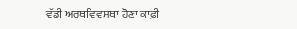ਵੱਡੀ ਅਰਥਵਿਵਸਥਾ ਹੋਣਾ ਕਾਫ਼ੀ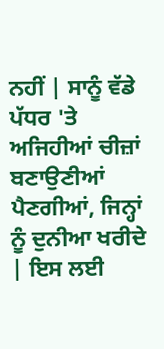ਨਹੀਂ | ਸਾਨੂੰ ਵੱਡੇ ਪੱਧਰ 'ਤੇ ਅਜਿਹੀਆਂ ਚੀਜ਼ਾਂ ਬਣਾਉਣੀਆਂ ਪੈਣਗੀਆਂ, ਜਿਨ੍ਹਾਂ ਨੂੰ ਦੁਨੀਆ ਖਰੀਦੇ | ਇਸ ਲਈ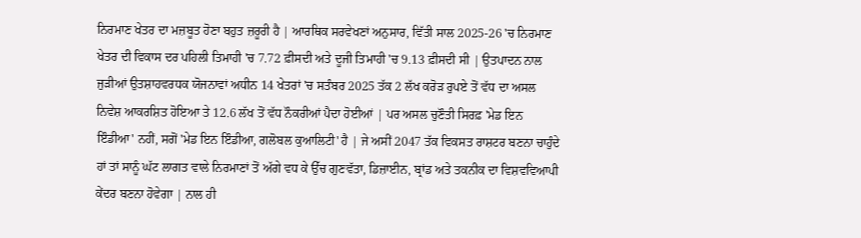ਨਿਰਮਾਣ ਖੇਤਰ ਦਾ ਮਜ਼ਬੂਤ ਹੋਣਾ ਬਹੁਤ ਜ਼ਰੂਰੀ ਹੈ | ਆਰਥਿਕ ਸਰਵੇਖਣਾਂ ਅਨੁਸਾਰ, ਵਿੱਤੀ ਸਾਲ 2025-26 'ਚ ਨਿਰਮਾਣ ਖੇਤਰ ਦੀ ਵਿਕਾਸ ਦਰ ਪਹਿਲੀ ਤਿਮਾਹੀ 'ਚ 7.72 ਫ਼ੀਸਦੀ ਅਤੇ ਦੂਜੀ ਤਿਮਾਹੀ 'ਚ 9.13 ਫ਼ੀਸਦੀ ਸੀ | ਉਤਪਾਦਨ ਨਾਲ ਜੁੜੀਆਂ ਉਤਸ਼ਾਹਵਰਧਕ ਯੋਜਨਾਵਾਂ ਅਧੀਨ 14 ਖੇਤਰਾਂ 'ਚ ਸਤੰਬਰ 2025 ਤੱਕ 2 ਲੱਖ ਕਰੋੜ ਰੁਪਏ ਤੋਂ ਵੱਧ ਦਾ ਅਸਲ ਨਿਵੇਸ਼ ਆਕਰਸ਼ਿਤ ਹੋਇਆ ਤੇ 12.6 ਲੱਖ ਤੋਂ ਵੱਧ ਨੌਕਰੀਆਂ ਪੈਦਾ ਹੋਈਆਂ | ਪਰ ਅਸਲ ਚੁਣੌਤੀ ਸਿਰਫ਼ 'ਮੇਡ ਇਨ ਇੰਡੀਆ' ਨਹੀਂ, ਸਗੋਂ 'ਮੇਡ ਇਨ ਇੰਡੀਆ, ਗਲੋਬਲ ਕੁਆਲਿਟੀ' ਹੈ | ਜੇ ਅਸੀਂ 2047 ਤੱਕ ਵਿਕਸਤ ਰਾਸ਼ਟਰ ਬਣਨਾ ਚਾਹੁੰਦੇ ਹਾਂ ਤਾਂ ਸਾਨੂੰ ਘੱਟ ਲਾਗਤ ਵਾਲੇ ਨਿਰਮਾਣਾਂ ਤੋਂ ਅੱਗੇ ਵਧ ਕੇ ਉੱਚ ਗੁਣਵੱਤਾ, ਡਿਜ਼ਾਈਨ, ਬ੍ਰਾਂਡ ਅਤੇ ਤਕਨੀਕ ਦਾ ਵਿਸ਼ਵਵਿਆਪੀ ਕੇਂਦਰ ਬਣਨਾ ਹੋਵੇਗਾ | ਨਾਲ ਹੀ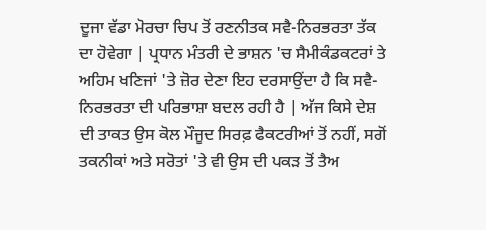ਦੂਜਾ ਵੱਡਾ ਮੋਰਚਾ ਚਿਪ ਤੋਂ ਰਣਨੀਤਕ ਸਵੈ-ਨਿਰਭਰਤਾ ਤੱਕ ਦਾ ਹੋਵੇਗਾ | ਪ੍ਰਧਾਨ ਮੰਤਰੀ ਦੇ ਭਾਸ਼ਨ 'ਚ ਸੈਮੀਕੰਡਕਟਰਾਂ ਤੇ ਅਹਿਮ ਖਣਿਜਾਂ 'ਤੇ ਜ਼ੋਰ ਦੇਣਾ ਇਹ ਦਰਸਾਉਂਦਾ ਹੈ ਕਿ ਸਵੈ-ਨਿਰਭਰਤਾ ਦੀ ਪਰਿਭਾਸ਼ਾ ਬਦਲ ਰਹੀ ਹੈ | ਅੱਜ ਕਿਸੇ ਦੇਸ਼ ਦੀ ਤਾਕਤ ਉਸ ਕੋਲ ਮੌਜੂਦ ਸਿਰਫ਼ ਫੈਕਟਰੀਆਂ ਤੋਂ ਨਹੀਂ, ਸਗੋਂ ਤਕਨੀਕਾਂ ਅਤੇ ਸਰੋਤਾਂ 'ਤੇ ਵੀ ਉਸ ਦੀ ਪਕੜ ਤੋਂ ਤੈਅ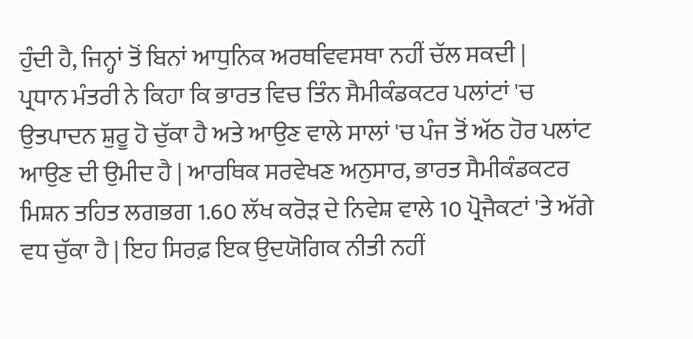ਹੁੰਦੀ ਹੈ, ਜਿਨ੍ਹਾਂ ਤੋਂ ਬਿਨਾਂ ਆਧੁਨਿਕ ਅਰਥਵਿਵਸਥਾ ਨਹੀਂ ਚੱਲ ਸਕਦੀ |
ਪ੍ਰਧਾਨ ਮੰਤਰੀ ਨੇ ਕਿਹਾ ਕਿ ਭਾਰਤ ਵਿਚ ਤਿੰਨ ਸੈਮੀਕੰਡਕਟਰ ਪਲਾਂਟਾਂ 'ਚ ਉਤਪਾਦਨ ਸ਼ੁਰੂ ਹੋ ਚੁੱਕਾ ਹੈ ਅਤੇ ਆਉਣ ਵਾਲੇ ਸਾਲਾਂ 'ਚ ਪੰਜ ਤੋਂ ਅੱਠ ਹੋਰ ਪਲਾਂਟ ਆਉਣ ਦੀ ਉਮੀਦ ਹੈ | ਆਰਥਿਕ ਸਰਵੇਖਣ ਅਨੁਸਾਰ, ਭਾਰਤ ਸੈਮੀਕੰਡਕਟਰ ਮਿਸ਼ਨ ਤਹਿਤ ਲਗਭਗ 1.60 ਲੱਖ ਕਰੋੜ ਦੇ ਨਿਵੇਸ਼ ਵਾਲੇ 10 ਪ੍ਰੋਜੈਕਟਾਂ 'ਤੇ ਅੱਗੇ ਵਧ ਚੁੱਕਾ ਹੈ | ਇਹ ਸਿਰਫ਼ ਇਕ ਉਦਯੋਗਿਕ ਨੀਤੀ ਨਹੀਂ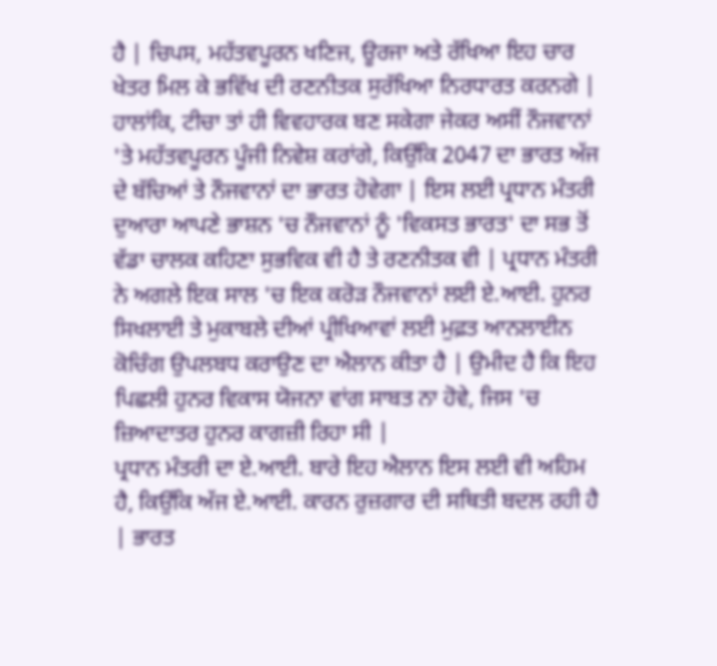ਹੈ | ਚਿਪਸ, ਮਹੱਤਵਪੂਰਨ ਖਣਿਜ, ਊਰਜਾ ਅਤੇ ਰੱਖਿਆ ਇਹ ਚਾਰ ਖੇਤਰ ਮਿਲ ਕੇ ਭਵਿੱਖ ਦੀ ਰਣਨੀਤਕ ਸੁਰੱਖਿਆ ਨਿਰਧਾਰਤ ਕਰਨਗੇ | ਹਾਲਾਂਕਿ, ਟੀਚਾ ਤਾਂ ਹੀ ਵਿਵਹਾਰਕ ਬਣ ਸਕੇਗਾ ਜੇਕਰ ਅਸੀਂ ਨੌਜਵਾਨਾਂ 'ਤੇ ਮਹੱਤਵਪੂਰਨ ਪੂੰਜੀ ਨਿਵੇਸ਼ ਕਰਾਂਗੇ, ਕਿਉਂਕਿ 2047 ਦਾ ਭਾਰਤ ਅੱਜ ਦੇ ਬੱਚਿਆਂ ਤੇ ਨੌਜਵਾਨਾਂ ਦਾ ਭਾਰਤ ਹੋਵੇਗਾ | ਇਸ ਲਈ ਪ੍ਰਧਾਨ ਮੰਤਰੀ ਦੁਆਰਾ ਆਪਣੇ ਭਾਸ਼ਨ 'ਚ ਨੌਜਵਾਨਾਂ ਨੂੰ 'ਵਿਕਸਤ ਭਾਰਤ' ਦਾ ਸਭ ਤੋਂ ਵੱਡਾ ਚਾਲਕ ਕਹਿਣਾ ਸੁਭਵਿਕ ਵੀ ਹੈ ਤੇ ਰਣਨੀਤਕ ਵੀ | ਪ੍ਰਧਾਨ ਮੰਤਰੀ ਨੇ ਅਗਲੇ ਇਕ ਸਾਲ 'ਚ ਇਕ ਕਰੋੜ ਨੌਜਵਾਨਾਂ ਲਈ ਏ.ਆਈ. ਹੁਨਰ ਸਿਖਲਾਈ ਤੇ ਮੁਕਾਬਲੇ ਦੀਆਂ ਪ੍ਰੀਖਿਆਵਾਂ ਲਈ ਮੁਫ਼ਤ ਆਨਲਾਈਨ ਕੋਚਿੰਗ ਉਪਲਬਧ ਕਰਾਉਣ ਦਾ ਐਲਾਨ ਕੀਤਾ ਹੈ | ਉਮੀਦ ਹੈ ਕਿ ਇਹ ਪਿਛਲੀ ਹੁਨਰ ਵਿਕਾਸ ਯੋਜਨਾ ਵਾਂਗ ਸਾਬਤ ਨਾ ਹੋਵੇ, ਜਿਸ 'ਚ ਜ਼ਿਆਦਾਤਰ ਹੁਨਰ ਕਾਗਜ਼ੀ ਰਿਹਾ ਸੀ |
ਪ੍ਰਧਾਨ ਮੰਤਰੀ ਦਾ ਏ.ਆਈ. ਬਾਰੇ ਇਹ ਐਲਾਨ ਇਸ ਲਈ ਵੀ ਅਹਿਮ ਹੈ, ਕਿਉਂਕਿ ਅੱਜ ਏ.ਆਈ. ਕਾਰਨ ਰੁਜ਼ਗਾਰ ਦੀ ਸਥਿਤੀ ਬਦਲ ਰਹੀ ਹੈ | ਭਾਰਤ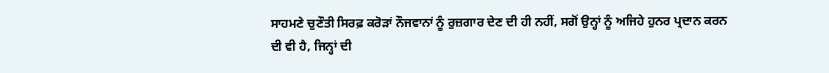ਸਾਹਮਣੇ ਚੁਣੌਤੀ ਸਿਰਫ਼ ਕਰੋੜਾਂ ਨੌਜਵਾਨਾਂ ਨੂੰ ਰੁਜ਼ਗਾਰ ਦੇਣ ਦੀ ਹੀ ਨਹੀਂ, ਸਗੋਂ ਉਨ੍ਹਾਂ ਨੂੰ ਅਜਿਹੇ ਹੁਨਰ ਪ੍ਰਦਾਨ ਕਰਨ ਦੀ ਵੀ ਹੈ, ਜਿਨ੍ਹਾਂ ਦੀ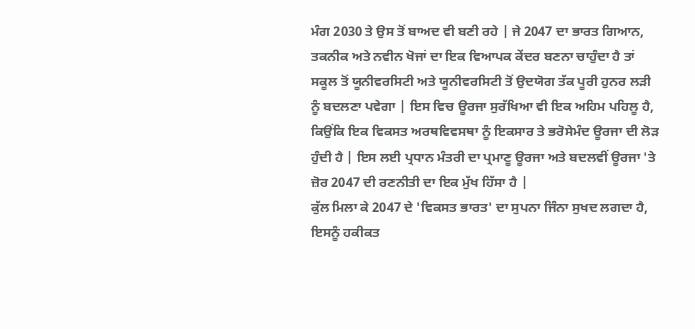ਮੰਗ 2030 ਤੇ ਉਸ ਤੋਂ ਬਾਅਦ ਵੀ ਬਣੀ ਰਹੇ | ਜੇ 2047 ਦਾ ਭਾਰਤ ਗਿਆਨ, ਤਕਨੀਕ ਅਤੇ ਨਵੀਨ ਖੋਜਾਂ ਦਾ ਇਕ ਵਿਆਪਕ ਕੇਂਦਰ ਬਣਨਾ ਚਾਹੁੰਦਾ ਹੈ ਤਾਂ ਸਕੂਲ ਤੋਂ ਯੂਨੀਵਰਸਿਟੀ ਅਤੇ ਯੂਨੀਵਰਸਿਟੀ ਤੋਂ ਉਦਯੋਗ ਤੱਕ ਪੂਰੀ ਹੁਨਰ ਲੜੀ ਨੂੰ ਬਦਲਣਾ ਪਵੇਗਾ | ਇਸ ਵਿਚ ਊਰਜਾ ਸੁਰੱਖਿਆ ਵੀ ਇਕ ਅਹਿਮ ਪਹਿਲੂ ਹੈ, ਕਿਉਂਕਿ ਇਕ ਵਿਕਸਤ ਅਰਥਵਿਵਸਥਾ ਨੂੰ ਇਕਸਾਰ ਤੇ ਭਰੋਸੇਮੰਦ ਊਰਜਾ ਦੀ ਲੋੜ ਹੁੰਦੀ ਹੈ | ਇਸ ਲਈ ਪ੍ਰਧਾਨ ਮੰਤਰੀ ਦਾ ਪ੍ਰਮਾਣੂ ਊਰਜਾ ਅਤੇ ਬਦਲਵੀਂ ਊਰਜਾ 'ਤੇ ਜ਼ੋਰ 2047 ਦੀ ਰਣਨੀਤੀ ਦਾ ਇਕ ਮੁੱਖ ਹਿੱਸਾ ਹੈ |
ਕੁੱਲ ਮਿਲਾ ਕੇ 2047 ਦੇ 'ਵਿਕਸਤ ਭਾਰਤ' ਦਾ ਸੁਪਨਾ ਜਿੰਨਾ ਸੁਖਦ ਲਗਦਾ ਹੈ, ਇਸਨੂੰ ਹਕੀਕਤ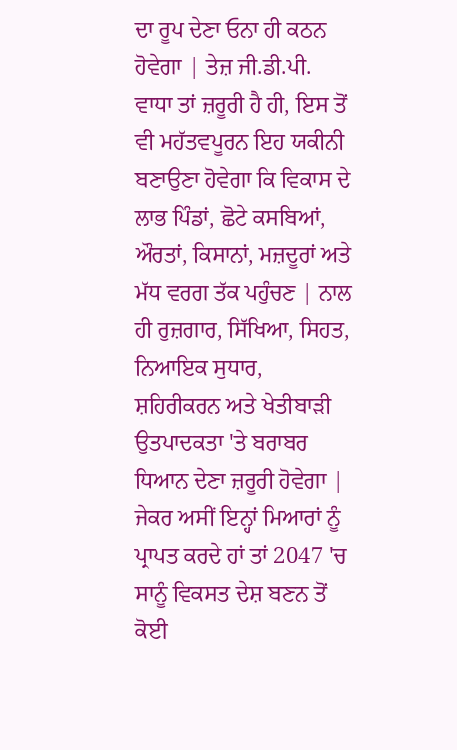ਦਾ ਰੂਪ ਦੇਣਾ ਓਨਾ ਹੀ ਕਠਨ ਹੋਵੇਗਾ | ਤੇਜ਼ ਜੀ.ਡੀ.ਪੀ. ਵਾਧਾ ਤਾਂ ਜ਼ਰੂਰੀ ਹੈ ਹੀ, ਇਸ ਤੋਂ ਵੀ ਮਹੱਤਵਪੂਰਨ ਇਹ ਯਕੀਨੀ ਬਣਾਉਣਾ ਹੋਵੇਗਾ ਕਿ ਵਿਕਾਸ ਦੇ ਲਾਭ ਪਿੰਡਾਂ, ਛੋਟੇ ਕਸਬਿਆਂ, ਔਰਤਾਂ, ਕਿਸਾਨਾਂ, ਮਜ਼ਦੂਰਾਂ ਅਤੇ ਮੱਧ ਵਰਗ ਤੱਕ ਪਹੁੰਚਣ | ਨਾਲ ਹੀ ਰੁਜ਼ਗਾਰ, ਸਿੱਖਿਆ, ਸਿਹਤ, ਨਿਆਇਕ ਸੁਧਾਰ, ਸ਼ਹਿਰੀਕਰਨ ਅਤੇ ਖੇਤੀਬਾੜੀ ਉਤਪਾਦਕਤਾ 'ਤੇ ਬਰਾਬਰ ਧਿਆਨ ਦੇਣਾ ਜ਼ਰੂਰੀ ਹੋਵੇਗਾ | ਜੇਕਰ ਅਸੀਂ ਇਨ੍ਹਾਂ ਮਿਆਰਾਂ ਨੂੰ ਪ੍ਰਾਪਤ ਕਰਦੇ ਹਾਂ ਤਾਂ 2047 'ਚ ਸਾਨੂੰ ਵਿਕਸਤ ਦੇਸ਼ ਬਣਨ ਤੋਂ ਕੋਈ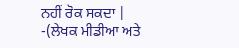ਨਹੀਂ ਰੋਕ ਸਕਦਾ |
-(ਲੇਖਕ ਮੀਡੀਆ ਅਤੇ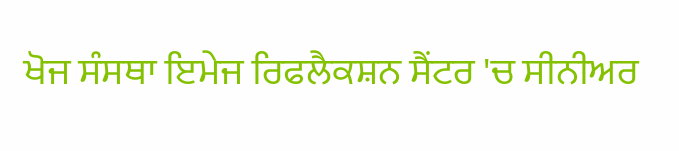ਖੋਜ ਸੰਸਥਾ ਇਮੇਜ ਰਿਫਲੈਕਸ਼ਨ ਸੈਂਟਰ 'ਚ ਸੀਨੀਅਰ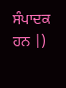ਸੰਪਾਦਕ ਹਨ |)